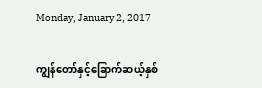Monday, January 2, 2017

ကျွန်တော်နှင့်ခြောက်ဆယ့်နှစ်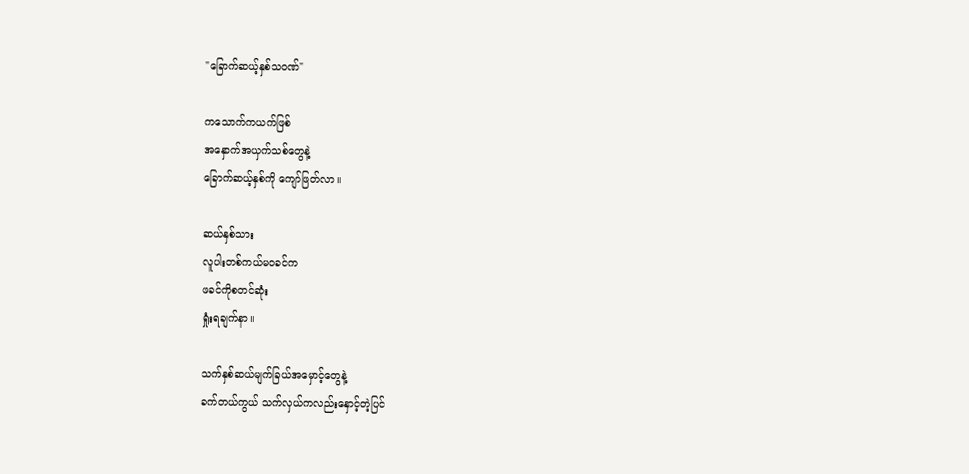"ခြောက်ဆယ့်နှစ်သဝဏ်"

ကသောက်ကယက်ဖြစ်
အနှောက်အယှက်သစ်တွေနဲ့
ခြောက်ဆယ့်နှစ်ကို ကျော်ဖြတ်လာ။

ဆယ်နှစ်သား
လူပါးတစ်ကယ်မဝခင်က
ဖခင်ကိုစတင်ဆုံး
ရှုံးရချက်နာ။

သက်နှစ်ဆယ်မျက်ခြယ်အမှောင့်တွေနဲ့
ခက်တယ်ကွယ် သက်လှယ်ကလည်းနှောင့်တဲ့ပြင်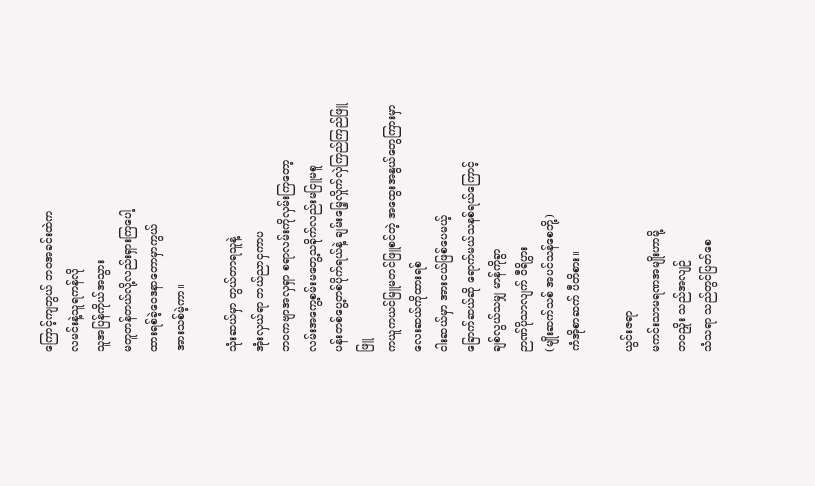ကြောင့်ကျဘွယ် ဘဝအခင်းထဲက
လမင်းနဲ့သူရကန်လို
သူအပြန်ကိုယ်အသွား
မတူတန်တယ်လို့လည်းရှားကြပေါ့
ထားရစ်ခဲ့ဝေဒနာတောမှာကွယ်
အားသစ်မဲ့ကာ။

သုံးဆယ်မှာ တွယ်တာရသူနဲ့
အုံးလှယ်ရာ ဘယ်ညာငှကာပ
ဘဝကဗျာအလှရှာ စရာလမ်းကိုလှမ်းကြတော့
လမ်းအကွေ့စမ်းမတွေ့သခိုက်လည်းမငြူမစူ
ပန်းတစ်ပွေ့တစ်ပိုက်ရယ်နဲ့ ချမ်းမြေ့လှိုက်လှဲကြည်ကြည်ဖြူဖြူ
ကယူကယင်မြူမတင်ဖြူစင်တဲ့ အထွေးအနွယ်တွေကြားမှာ
လေးဆယ်ကိုထားရစ်
ငါးဆယ်မှာ အားငယ်ဖြစ်ပေမယ့်
ခြောက်ဆယ်ဆို ရောက်မယ်သနစ်ရယ်ကြောင့်
ချစ်လွယ်သမျှ မာန်ကိုခွာ
ဉာဏ်ပိုသာလျက် ဝီရိပွား
(မျိုးဆက်သစ် အပင်သန်စေဘို့)
ကံအိုစာဆက် ပီတိစား။

ယွင်းဇရာ
မကင်းသာမရဏအမျိုးဟာမို့
ဘဝညှိုး သည်အလျဉ်
သံသရာ သည်တွင်ပြတ်စေ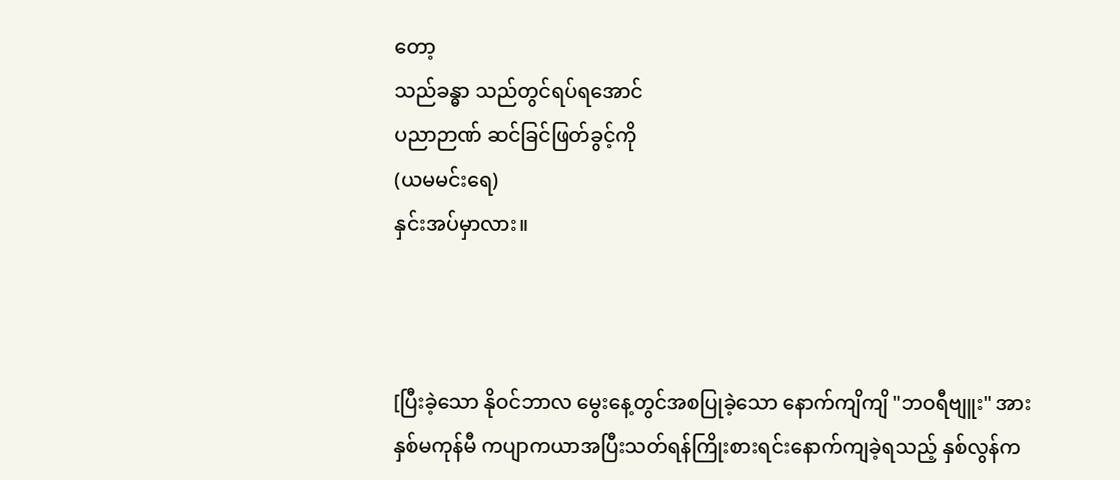တော့
သည်ခန္ဓာ သည်တွင်ရပ်ရအောင်
ပညာဉာဏ် ဆင်ခြင်ဖြတ်ခွင့်ကို
(ယမမင်းရေ)
နှင်းအပ်မှာလား။



[ပြီးခဲ့သော နိုဝင်ဘာလ မွေးနေ့တွင်အစပြုခဲ့သော နောက်ကျိကျိ "ဘဝရီဗျူး" အား နှစ်မကုန်မီ ကပျာကယာအပြီးသတ်ရန်ကြိုးစားရင်းနောက်ကျခဲ့ရသည့် နှစ်လွန်က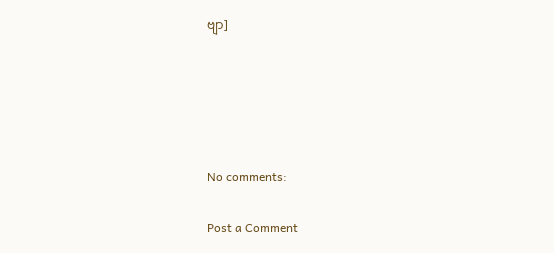ဗျာ]





No comments:

Post a Comment